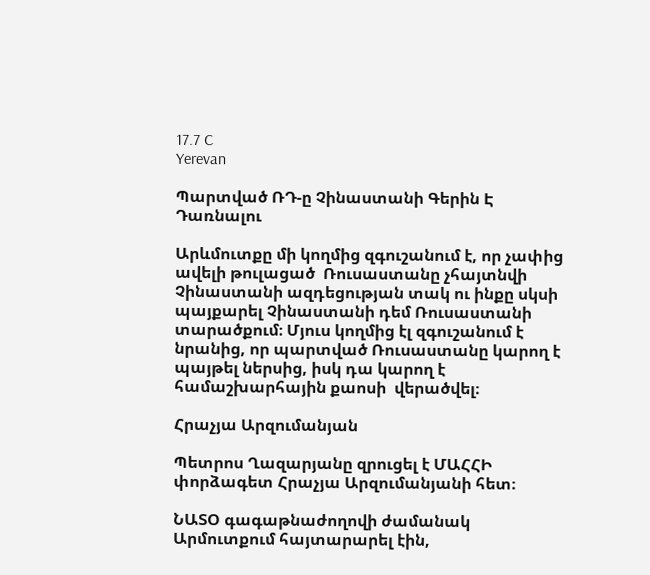17.7 C
Yerevan

Պարտված ՌԴ‑ը Չինաստանի Գերին Է Դառնալու

Արևմուտքը մի կողմից զգուշանում է, որ չափից ավելի թուլացած  Ռուսաստանը չհայտնվի Չինաստանի ազդեցության տակ ու ինքը սկսի պայքարել Չինաստանի դեմ Ռուսաստանի տարածքում։ Մյուս կողմից էլ զգուշանում է նրանից, որ պարտված Ռուսաստանը կարող է պայթել ներսից, իսկ դա կարող է համաշխարհային քաոսի  վերածվել։

Հրաչյա Արզումանյան

Պետրոս Ղազարյանը զրուցել է ՄԱՀՀԻ փորձագետ Հրաչյա Արզումանյանի հետ։

ՆԱՏՕ գագաթնաժողովի ժամանակ Արմուտքում հայտարարել էին,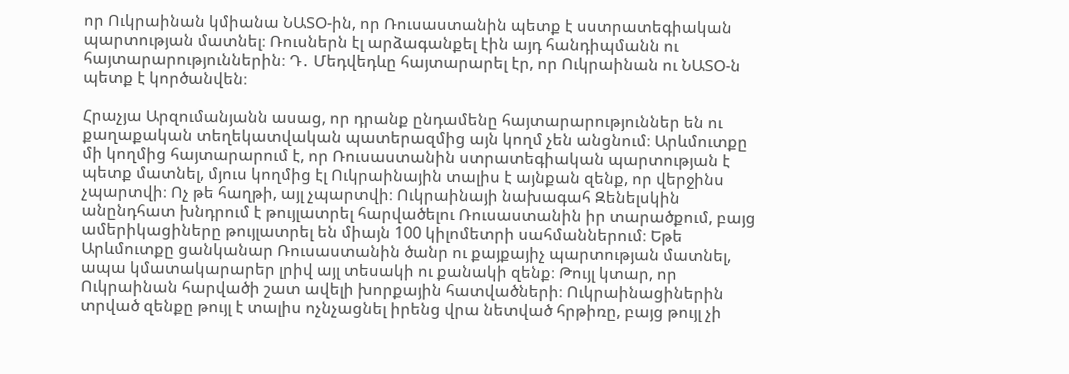որ Ուկրաինան կմիանա ՆԱՏՕ-ին, որ Ռուսաստանին պետք է սստրատեգիական պարտության մատնել։ Ռուսներն էլ արձագանքել էին այդ հանդիպմանն ու հայտարարություններին։ Դ․ Մեդվեդևը հայտարարել էր, որ Ուկրաինան ու ՆԱՏՕ‑ն պետք է կործանվեն։

Հրաչյա Արզումանյանն ասաց, որ դրանք ընդամենը հայտարարություններ են ու քաղաքական տեղեկատվական պատերազմից այն կողմ չեն անցնում։ Արևմուտքը մի կողմից հայտարարում է, որ Ռուսաստանին ստրատեգիական պարտության է պետք մատնել, մյուս կողմից էլ Ուկրաինային տալիս է այնքան զենք, որ վերջինս չպարտվի։ Ոչ թե հաղթի, այլ չպարտվի։ Ուկրաինայի նախագահ Զենելսկին անընդհատ խնդրում է թույլատրել հարվածելու Ռուսաստանին իր տարածքում, բայց ամերիկացիները թույլատրել են միայն 100 կիլոմետրի սահմաններում։ Եթե Արևմուտքը ցանկանար Ռուսաստանին ծանր ու քայքայիչ պարտության մատնել, ապա կմատակարարեր լրիվ այլ տեսակի ու քանակի զենք։ Թույլ կտար, որ Ուկրաինան հարվածի շատ ավելի խորքային հատվածների։ Ուկրաինացիներին տրված զենքը թույլ է տալիս ոչնչացնել իրենց վրա նետված հրթիռը, բայց թույլ չի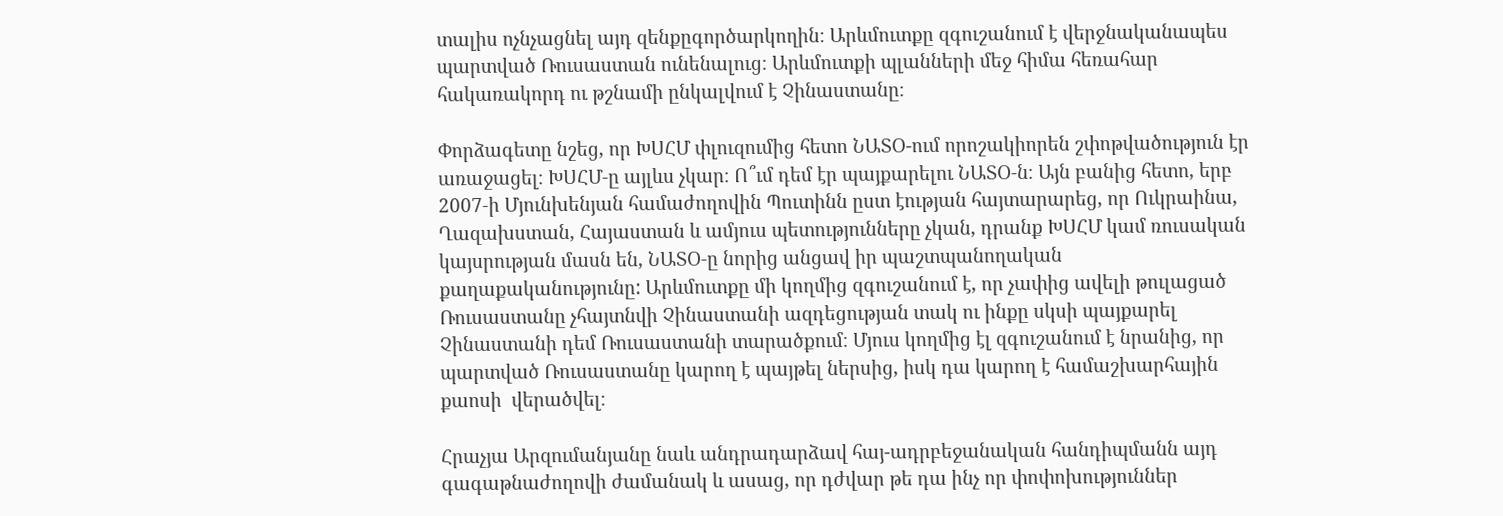տալիս ոչնչացնել այդ զենքըգործարկողին։ Արևմուտքը զգուշանում է վերջնականապես պարտված Ռուսաստան ունենալուց։ Արևմուտքի պլանների մեջ հիմա հեռահար հակառակորդ ու թշնամի ընկալվում է Չինաստանը։

Փորձագետը նշեց, որ ԽՍՀՄ փլուզումից հետո ՆԱՏՕ-ում որոշակիորեն շփոթվածություն էր առաջացել։ ԽՍՀՄ‑ը այլևս չկար։ Ո՞ւմ դեմ էր պայքարելու ՆԱՏՕ‑ն։ Այն բանից հետո, երբ 2007‑ի Մյունխենյան համաժողովին Պուտինն ըստ էության հայտարարեց, որ Ուկրաինա, Ղազախստան, Հայաստան և ամյուս պետությունները չկան, դրանք ԽՍՀՄ կամ ռուսական կայսրության մասն են, ՆԱՏՕ‑ը նորից անցավ իր պաշտպանողական քաղաքականությունը: Արևմուտքը մի կողմից զգուշանում է, որ չափից ավելի թուլացած  Ռուսաստանը չհայտնվի Չինաստանի ազդեցության տակ ու ինքը սկսի պայքարել Չինաստանի դեմ Ռուսաստանի տարածքում։ Մյուս կողմից էլ զգուշանում է նրանից, որ պարտված Ռուսաստանը կարող է պայթել ներսից, իսկ դա կարող է համաշխարհային քաոսի  վերածվել։

Հրաչյա Արզումանյանը նաև անդրադարձավ հայ-ադրբեջանական հանդիպմանն այդ գագաթնաժողովի ժամանակ և ասաց, որ դժվար թե դա ինչ որ փոփոխություններ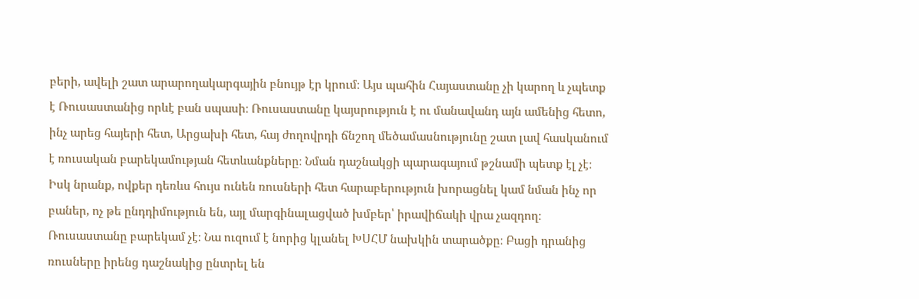բերի, ավելի շատ արարողակարգային բնույթ էր կրում։ Այս պահին Հայաստանը չի կարող և չպետք է Ռուսաստանից որևէ բան սպասի։ Ռուսաստանը կայսրություն է ու մանավանդ այն ամենից հետո, ինչ արեց հայերի հետ, Արցախի հետ, հայ ժողովրդի ճնշող մեծամասնությունը շատ լավ հասկանում է ռուսական բարեկամության հետևանքները։ Նման դաշնակցի պարագայում թշնամի պետք էլ չէ։ Իսկ նրանք, ովքեր դեռևս հույս ունեն ռուսների հետ հարաբերություն խորացնել կամ նման ինչ որ բաներ, ոչ թե ընդդիմություն են, այլ մարգինալացված խմբեր՝ իրավիճակի վրա չազդող։ Ռուսաստանը բարեկամ չէ։ Նա ուզում է նորից կլանել ԽՍՀՄ նախկին տարածքը։ Բացի դրանից ռուսները իրենց դաշնակից ընտրել են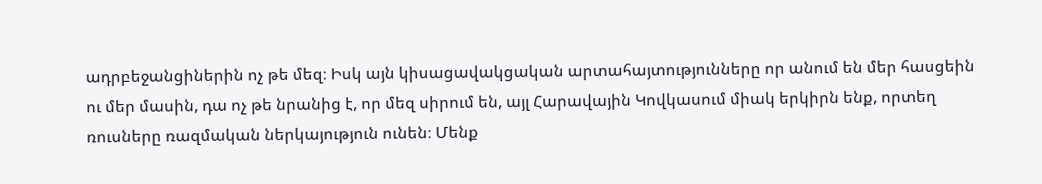ադրբեջանցիներին ոչ թե մեզ։ Իսկ այն կիսացավակցական արտահայտությունները որ անում են մեր հասցեին ու մեր մասին, դա ոչ թե նրանից է, որ մեզ սիրում են, այլ Հարավային Կովկասում միակ երկիրն ենք, որտեղ ռուսները ռազմական ներկայություն ունեն։ Մենք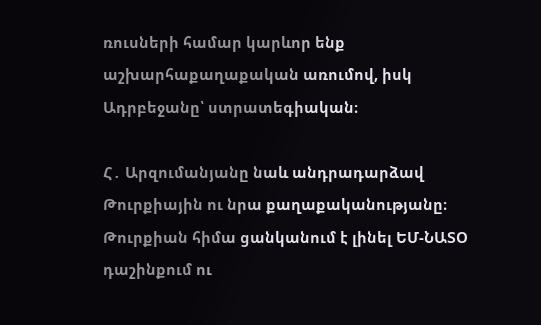ռուսների համար կարևոր ենք աշխարհաքաղաքական առումով, իսկ Ադրբեջանը՝ ստրատեգիական։

Հ․ Արզումանյանը նաև անդրադարձավ Թուրքիային ու նրա քաղաքականությանը։ Թուրքիան հիմա ցանկանում է լինել ԵՄ-ՆԱՏՕ դաշինքում ու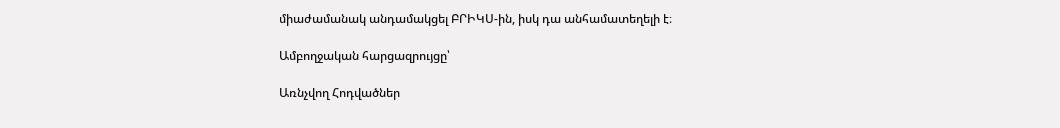միաժամանակ անդամակցել ԲՐԻԿՍ-ին, իսկ դա անհամատեղելի է։

Ամբողջական հարցազրույցը՝

Առնչվող Հոդվածներ